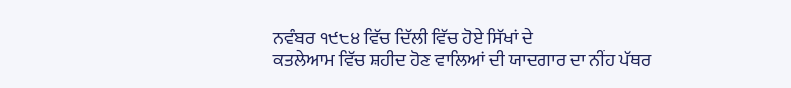ਨਵੰਬਰ ੧੯੮੪ ਵਿੱਚ ਦਿੱਲੀ ਵਿੱਚ ਹੋਏ ਸਿੱਖਾਂ ਦੇ
ਕਤਲੇਆਮ ਵਿੱਚ ਸ਼ਹੀਦ ਹੋਣ ਵਾਲਿਆਂ ਦੀ ਯਾਦਗਾਰ ਦਾ ਨੀਂਹ ਪੱਥਰ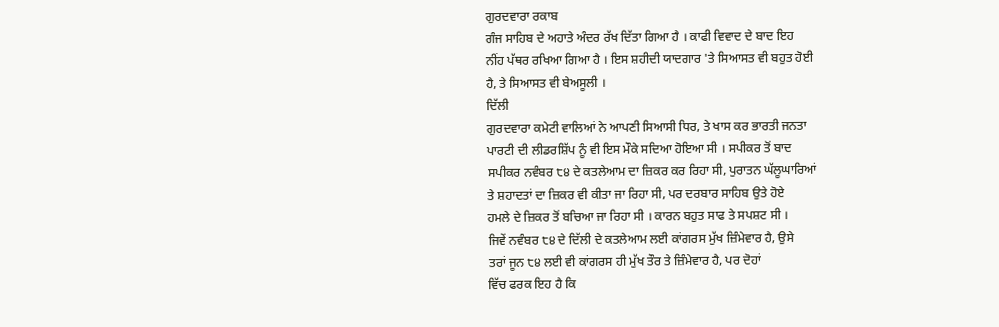ਗੁਰਦਵਾਰਾ ਰਕਾਬ
ਗੰਜ ਸਾਹਿਬ ਦੇ ਅਹਾਤੇ ਅੰਦਰ ਰੱਖ ਦਿੱਤਾ ਗਿਆ ਹੈ । ਕਾਫੀ ਵਿਵਾਦ ਦੇ ਬਾਦ ਇਹ
ਨੀਂਹ ਪੱਥਰ ਰਖਿਆ ਗਿਆ ਹੈ । ਇਸ ਸ਼ਹੀਦੀ ਯਾਦਗਾਰ 'ਤੇ ਸਿਆਸਤ ਵੀ ਬਹੁਤ ਹੋਈ
ਹੈ, ਤੇ ਸਿਆਸਤ ਵੀ ਬੇਅਸੂਲੀ ।
ਦਿੱਲੀ
ਗੁਰਦਵਾਰਾ ਕਮੇਟੀ ਵਾਲਿਆਂ ਨੇ ਆਪਣੀ ਸਿਆਸੀ ਧਿਰ, ਤੇ ਖਾਸ ਕਰ ਭਾਰਤੀ ਜਨਤਾ
ਪਾਰਟੀ ਦੀ ਲੀਡਰਸ਼ਿੱਪ ਨੂੰ ਵੀ ਇਸ ਮੌਕੇ ਸਦਿਆ ਹੋਇਆ ਸੀ । ਸਪੀਕਰ ਤੋਂ ਬਾਦ
ਸਪੀਕਰ ਨਵੰਬਰ ੮੪ ਦੇ ਕਤਲੇਆਮ ਦਾ ਜ਼ਿਕਰ ਕਰ ਰਿਹਾ ਸੀ, ਪੁਰਾਤਨ ਘੱਲੂਘਾਰਿਆਂ
ਤੇ ਸ਼ਹਾਦਤਾਂ ਦਾ ਜ਼ਿਕਰ ਵੀ ਕੀਤਾ ਜਾ ਰਿਹਾ ਸੀ, ਪਰ ਦਰਬਾਰ ਸਾਹਿਬ ਉਤੇ ਹੋਏ
ਹਮਲੇ ਦੇ ਜ਼ਿਕਰ ਤੋਂ ਬਚਿਆ ਜਾ ਰਿਹਾ ਸੀ । ਕਾਰਨ ਬਹੁਤ ਸਾਫ ਤੇ ਸਪਸ਼ਟ ਸੀ ।
ਜਿਵੇਂ ਨਵੰਬਰ ੮੪ ਦੇ ਦਿੱਲੀ ਦੇ ਕਤਲੇਆਮ ਲਈ ਕਾਂਗਰਸ ਮੁੱਖ ਜ਼ਿੰਮੇਵਾਰ ਹੈ, ਉਸੇ
ਤਰਾਂ ਜੂਨ ੮੪ ਲਈ ਵੀ ਕਾਂਗਰਸ ਹੀ ਮੁੱਖ ਤੌਰ ਤੇ ਜ਼ਿੰਮੇਵਾਰ ਹੈ, ਪਰ ਦੋਹਾਂ
ਵਿੱਚ ਫਰਕ ਇਹ ਹੈ ਕਿ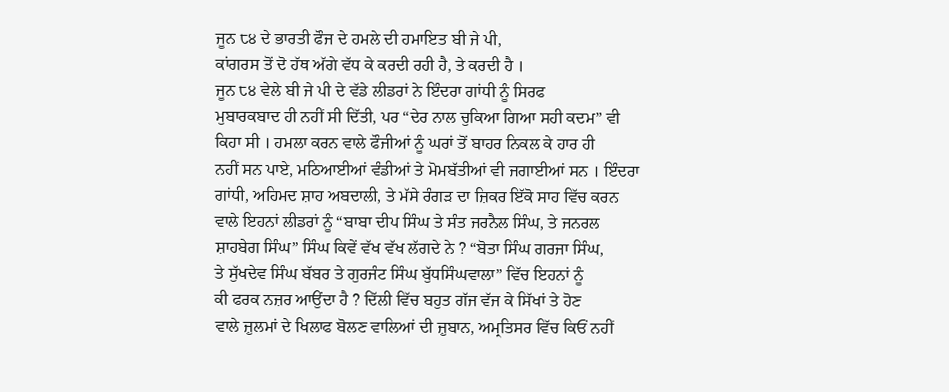ਜੂਨ ੮੪ ਦੇ ਭਾਰਤੀ ਫੌਜ ਦੇ ਹਮਲੇ ਦੀ ਹਮਾਇਤ ਬੀ ਜੇ ਪੀ,
ਕਾਂਗਰਸ ਤੋਂ ਦੋ ਹੱਥ ਅੱਗੇ ਵੱਧ ਕੇ ਕਰਦੀ ਰਹੀ ਹੈ, ਤੇ ਕਰਦੀ ਹੈ ।
ਜੂਨ ੮੪ ਵੇਲੇ ਬੀ ਜੇ ਪੀ ਦੇ ਵੱਡੇ ਲੀਡਰਾਂ ਨੇ ਇੰਦਰਾ ਗਾਂਧੀ ਨੂੰ ਸਿਰਫ
ਮੁਬਾਰਕਬਾਦ ਹੀ ਨਹੀਂ ਸੀ ਦਿੱਤੀ, ਪਰ “ਦੇਰ ਨਾਲ ਚੁਕਿਆ ਗਿਆ ਸਹੀ ਕਦਮ” ਵੀ
ਕਿਹਾ ਸੀ । ਹਮਲਾ ਕਰਨ ਵਾਲੇ ਫੌਜੀਆਂ ਨੂੰ ਘਰਾਂ ਤੋਂ ਬਾਹਰ ਨਿਕਲ ਕੇ ਹਾਰ ਹੀ
ਨਹੀਂ ਸਨ ਪਾਏ, ਮਠਿਆਈਆਂ ਵੰਡੀਆਂ ਤੇ ਮੋਮਬੱਤੀਆਂ ਵੀ ਜਗਾਈਆਂ ਸਨ । ਇੰਦਰਾ
ਗਾਂਧੀ, ਅਹਿਮਦ ਸ਼ਾਹ ਅਬਦਾਲੀ, ਤੇ ਮੱਸੇ ਰੰਗੜ ਦਾ ਜ਼ਿਕਰ ਇੱਕੋ ਸਾਹ ਵਿੱਚ ਕਰਨ
ਵਾਲੇ ਇਹਨਾਂ ਲੀਡਰਾਂ ਨੂੰ “ਬਾਬਾ ਦੀਪ ਸਿੰਘ ਤੇ ਸੰਤ ਜਰਨੈਲ ਸਿੰਘ, ਤੇ ਜਨਰਲ
ਸ਼ਾਹਬੇਗ ਸਿੰਘ” ਸਿੰਘ ਕਿਵੇਂ ਵੱਖ ਵੱਖ ਲੱਗਦੇ ਨੇ ? “ਬੋਤਾ ਸਿੰਘ ਗਰਜਾ ਸਿੰਘ,
ਤੇ ਸੁੱਖਦੇਵ ਸਿੰਘ ਬੱਬਰ ਤੇ ਗੁਰਜੰਟ ਸਿੰਘ ਬੁੱਧਸਿੰਘਵਾਲਾ” ਵਿੱਚ ਇਹਨਾਂ ਨੂੰ
ਕੀ ਫਰਕ ਨਜ਼ਰ ਆਉਂਦਾ ਹੈ ? ਦਿੱਲੀ ਵਿੱਚ ਬਹੁਤ ਗੱਜ ਵੱਜ ਕੇ ਸਿੱਖਾਂ ਤੇ ਹੋਣ
ਵਾਲੇ ਜ਼ੁਲਮਾਂ ਦੇ ਖਿਲਾਫ ਬੋਲਣ ਵਾਲਿਆਂ ਦੀ ਜ਼ੁਬਾਨ, ਅਮ੍ਰਤਿਸਰ ਵਿੱਚ ਕਿਓਂ ਨਹੀਂ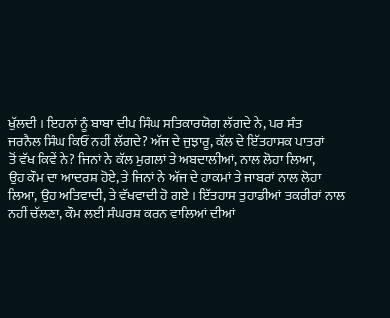ਖੁੱਲਦੀ । ਇਹਨਾਂ ਨੂੰ ਬਾਬਾ ਦੀਪ ਸਿੰਘ ਸਤਿਕਾਰਯੋਗ ਲੱਗਦੇ ਨੇ, ਪਰ ਸੰਤ
ਜਰਨੈਲ ਸਿੰਘ ਕਿਓਂ ਨਹੀਂ ਲੱਗਦੇ? ਅੱਜ ਦੇ ਜੁਝਾਰੂ, ਕੱਲ ਦੇ ਇੱਤਹਾਸਕ ਪਾਤਰਾਂ
ਤੋਂ ਵੱਖ ਕਿਵੇਂ ਨੇ? ਜਿਨਾਂ ਨੇ ਕੱਲ ਮੁਗਲਾਂ ਤੇ ਅਬਦਾਲੀਆਂ, ਨਾਲ ਲੋਹਾ ਲਿਆ,
ਉਹ ਕੌਮ ਦਾ ਆਦਰਸ਼ ਹੋਏ, ਤੇ ਜਿਨਾਂ ਨੇ ਅੱਜ ਦੇ ਹਾਕਮਾਂ ਤੇ ਜਾਬਰਾਂ ਨਾਲ ਲੋਹਾ
ਲਿਆ, ਉਹ ਅਤਿਵਾਦੀ, ਤੇ ਵੱਖਵਾਦੀ ਹੋ ਗਏ । ਇੱਤਹਾਸ ਤੁਹਾਡੀਆਂ ਤਕਰੀਰਾਂ ਨਾਲ
ਨਹੀਂ ਚੱਲਣਾ, ਕੌਮ ਲਈ ਸੰਘਰਸ਼ ਕਰਨ ਵਾਲਿਆਂ ਦੀਆਂ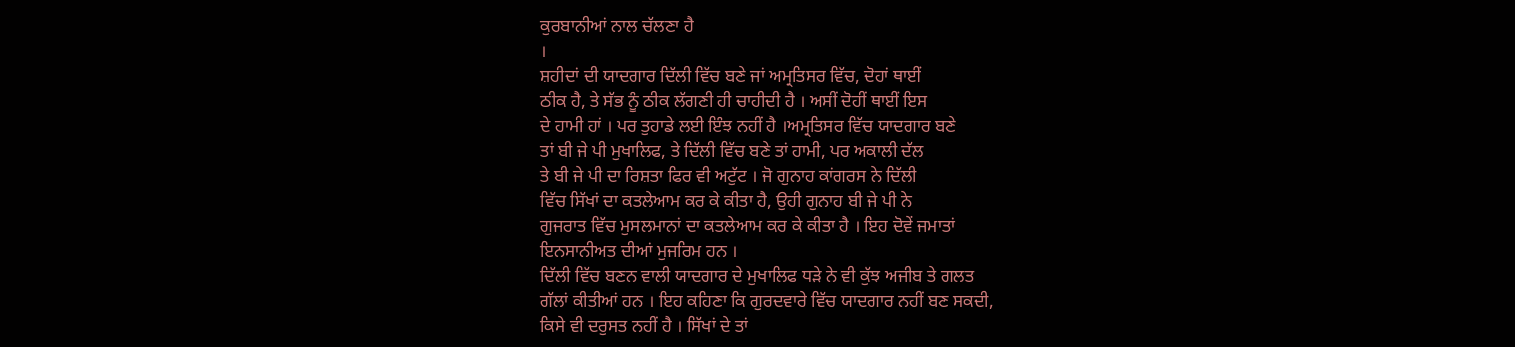ਕੁਰਬਾਨੀਆਂ ਨਾਲ ਚੱਲਣਾ ਹੈ
।
ਸ਼ਹੀਦਾਂ ਦੀ ਯਾਦਗਾਰ ਦਿੱਲੀ ਵਿੱਚ ਬਣੇ ਜਾਂ ਅਮ੍ਰਤਿਸਰ ਵਿੱਚ, ਦੋਹਾਂ ਥਾਈਂ
ਠੀਕ ਹੈ, ਤੇ ਸੱਭ ਨੂੰ ਠੀਕ ਲੱਗਣੀ ਹੀ ਚਾਹੀਦੀ ਹੈ । ਅਸੀਂ ਦੋਹੀਂ ਥਾਈਂ ਇਸ
ਦੇ ਹਾਮੀ ਹਾਂ । ਪਰ ਤੁਹਾਡੇ ਲਈ ਇੰਝ ਨਹੀਂ ਹੈ ।ਅਮ੍ਰਤਿਸਰ ਵਿੱਚ ਯਾਦਗਾਰ ਬਣੇ
ਤਾਂ ਬੀ ਜੇ ਪੀ ਮੁਖਾਲਿਫ, ਤੇ ਦਿੱਲੀ ਵਿੱਚ ਬਣੇ ਤਾਂ ਹਾਮੀ, ਪਰ ਅਕਾਲੀ ਦੱਲ
ਤੇ ਬੀ ਜੇ ਪੀ ਦਾ ਰਿਸ਼ਤਾ ਫਿਰ ਵੀ ਅਟੁੱਟ । ਜੋ ਗੁਨਾਹ ਕਾਂਗਰਸ ਨੇ ਦਿੱਲੀ
ਵਿੱਚ ਸਿੱਖਾਂ ਦਾ ਕਤਲੇਆਮ ਕਰ ਕੇ ਕੀਤਾ ਹੈ, ਉਹੀ ਗੁਨਾਹ ਬੀ ਜੇ ਪੀ ਨੇ
ਗੁਜਰਾਤ ਵਿੱਚ ਮੁਸਲਮਾਨਾਂ ਦਾ ਕਤਲੇਆਮ ਕਰ ਕੇ ਕੀਤਾ ਹੈ । ਇਹ ਦੋਵੇਂ ਜਮਾਤਾਂ
ਇਨਸਾਨੀਅਤ ਦੀਆਂ ਮੁਜਰਿਮ ਹਨ ।
ਦਿੱਲੀ ਵਿੱਚ ਬਣਨ ਵਾਲੀ ਯਾਦਗਾਰ ਦੇ ਮੁਖਾਲਿਫ ਧੜੇ ਨੇ ਵੀ ਕੁੱਝ ਅਜੀਬ ਤੇ ਗਲਤ
ਗੱਲਾਂ ਕੀਤੀਆਂ ਹਨ । ਇਹ ਕਹਿਣਾ ਕਿ ਗੁਰਦਵਾਰੇ ਵਿੱਚ ਯਾਦਗਾਰ ਨਹੀਂ ਬਣ ਸਕਦੀ,
ਕਿਸੇ ਵੀ ਦਰੁਸਤ ਨਹੀਂ ਹੈ । ਸਿੱਖਾਂ ਦੇ ਤਾਂ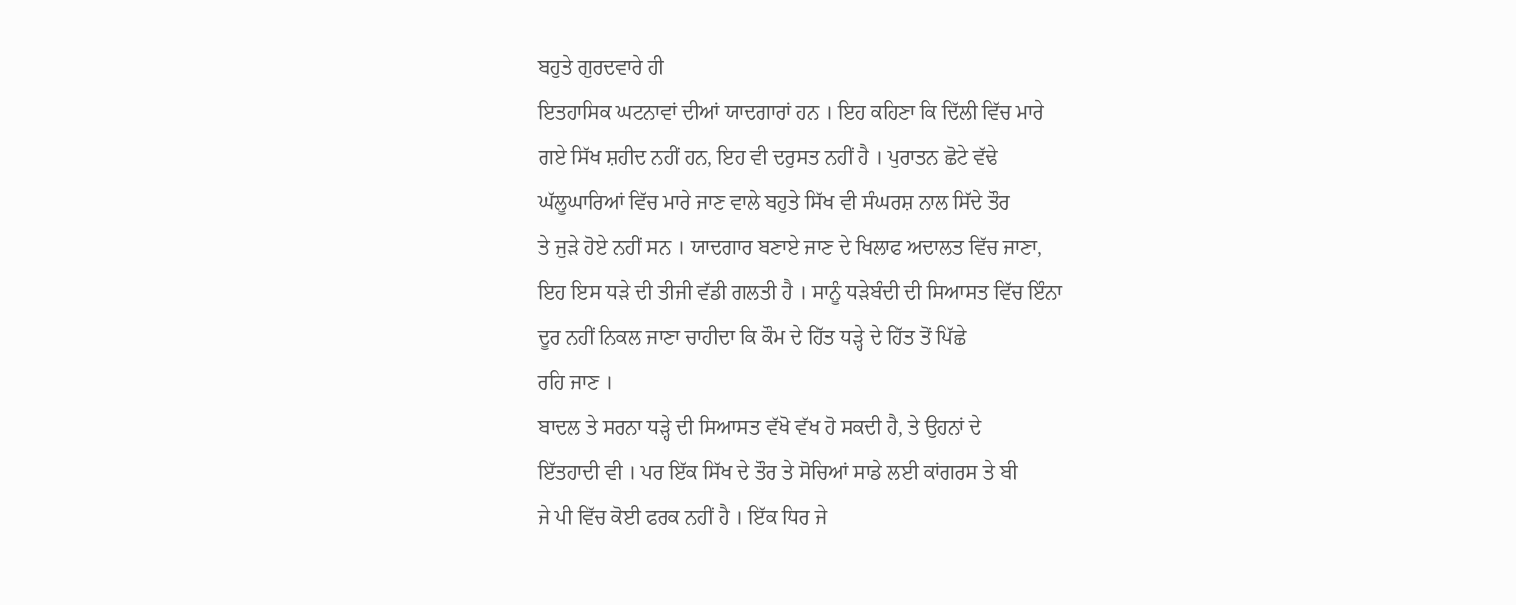ਬਹੁਤੇ ਗੁਰਦਵਾਰੇ ਹੀ
ਇਤਹਾਸਿਕ ਘਟਨਾਵਾਂ ਦੀਆਂ ਯਾਦਗਾਰਾਂ ਹਨ । ਇਹ ਕਹਿਣਾ ਕਿ ਦਿੱਲੀ ਵਿੱਚ ਮਾਰੇ
ਗਏ ਸਿੱਖ ਸ਼ਹੀਦ ਨਹੀਂ ਹਨ, ਇਹ ਵੀ ਦਰੁਸਤ ਨਹੀਂ ਹੈ । ਪੁਰਾਤਨ ਛੋਟੇ ਵੱਢੇ
ਘੱਲੂਘਾਰਿਆਂ ਵਿੱਚ ਮਾਰੇ ਜਾਣ ਵਾਲੇ ਬਹੁਤੇ ਸਿੱਖ ਵੀ ਸੰਘਰਸ਼ ਨਾਲ ਸਿੱਦੇ ਤੌਰ
ਤੇ ਜੁੜੇ ਹੋਏ ਨਹੀਂ ਸਨ । ਯਾਦਗਾਰ ਬਣਾਏ ਜਾਣ ਦੇ ਖਿਲਾਫ ਅਦਾਲਤ ਵਿੱਚ ਜਾਣਾ,
ਇਹ ਇਸ ਧੜੇ ਦੀ ਤੀਜੀ ਵੱਡੀ ਗਲਤੀ ਹੈ । ਸਾਨੂੰ ਧੜੇਬੰਦੀ ਦੀ ਸਿਆਸਤ ਵਿੱਚ ਇੰਨਾ
ਦੂਰ ਨਹੀਂ ਨਿਕਲ ਜਾਣਾ ਚਾਹੀਦਾ ਕਿ ਕੌਮ ਦੇ ਹਿੱਤ ਧੜ੍ਹੇ ਦੇ ਹਿੱਤ ਤੋਂ ਪਿੱਛੇ
ਰਹਿ ਜਾਣ ।
ਬਾਦਲ ਤੇ ਸਰਨਾ ਧੜ੍ਹੇ ਦੀ ਸਿਆਸਤ ਵੱਖੋ ਵੱਖ ਹੋ ਸਕਦੀ ਹੈ, ਤੇ ਉਹਨਾਂ ਦੇ
ਇੱਤਹਾਦੀ ਵੀ । ਪਰ ਇੱਕ ਸਿੱਖ ਦੇ ਤੌਰ ਤੇ ਸੋਚਿਆਂ ਸਾਡੇ ਲਈ ਕਾਂਗਰਸ ਤੇ ਬੀ
ਜੇ ਪੀ ਵਿੱਚ ਕੋਈ ਫਰਕ ਨਹੀਂ ਹੈ । ਇੱਕ ਧਿਰ ਜੇ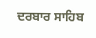ਦਰਬਾਰ ਸਾਹਿਬ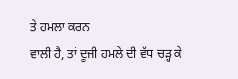ਤੇ ਹਮਲਾ ਕਰਨ
ਵਾਲੀ ਹੈ, ਤਾਂ ਦੂਜੀ ਹਮਲੇ ਦੀ ਵੱਧ ਚੜ੍ਹ ਕੇ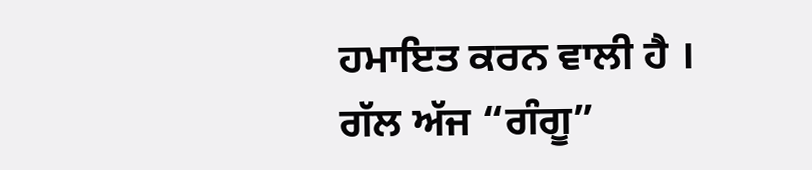ਹਮਾਇਤ ਕਰਨ ਵਾਲੀ ਹੈ ।
ਗੱਲ ਅੱਜ “ਗੰਗੂ”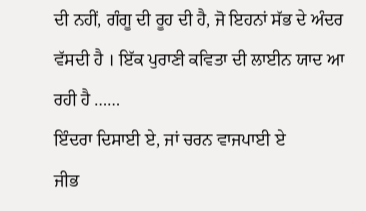ਦੀ ਨਹੀਂ, ਗੰਗੂ ਦੀ ਰੂਹ ਦੀ ਹੈ, ਜੋ ਇਹਨਾਂ ਸੱਭ ਦੇ ਅੰਦਰ
ਵੱਸਦੀ ਹੈ । ਇੱਕ ਪੁਰਾਣੀ ਕਵਿਤਾ ਦੀ ਲਾਈਨ ਯਾਦ ਆ ਰਹੀ ਹੈ ……
ਇੰਦਰਾ ਦਿਸਾਈ ਏ, ਜਾਂ ਚਰਨ ਵਾਜਪਾਈ ਏ
ਜੀਭ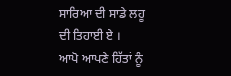ਸਾਰਿਆ ਦੀ ਸਾਡੇ ਲਹੂ ਦੀ ਤਿਹਾਈ ਏ ।
ਆਪੋ ਆਪਣੇ ਹਿੱਤਾਂ ਨੂੰ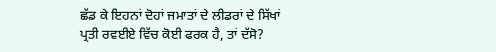ਛੱਡ ਕੇ ਇਹਨਾਂ ਦੋਹਾਂ ਜਮਾਤਾਂ ਦੇ ਲੀਡਰਾਂ ਦੇ ਸਿੱਖਾਂ
ਪ੍ਰਤੀ ਰਵਈਏ ਵਿੱਚ ਕੋਈ ਫਰਕ ਹੈ, ਤਾਂ ਦੱਸੋ?